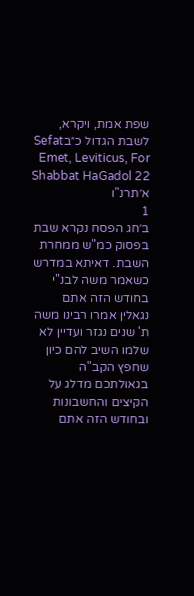שפת אמת, ויקרא, לשבת הגדול כ״בSefat Emet, Leviticus, For Shabbat HaGadol 22
א׳תרנ"ו
1
ב׳חג הפסח נקרא שבת בפסוק כמ"ש ממחרת השבת. דאיתא במדרש כשאמר משה לבנ"י בחודש הזה אתם נגאלין אמרו רבינו משה ת' שנים נגזר ועדיין לא שלמו השיב להם כיון שחפץ הקב"ה בגאולתכם מדלג על הקיצים והחשבונות ובחודש הזה אתם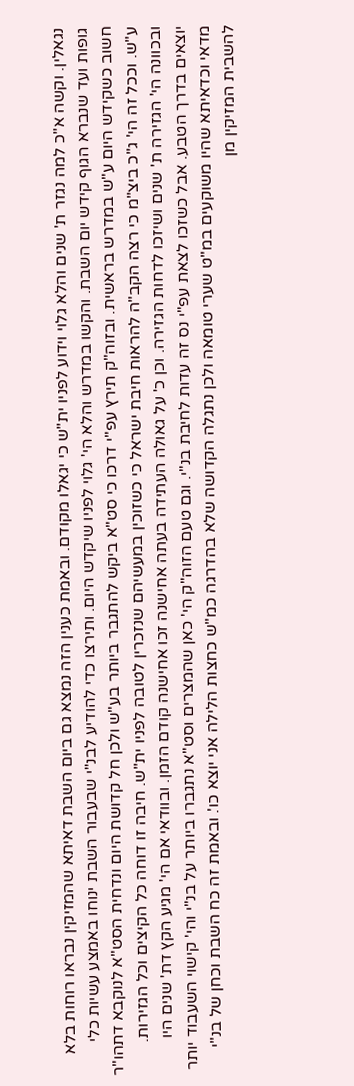נגאלין. וקשה א"כ למה נגזר ת' שנים והלא גלוי וידוע לפניו ית"ש כי יגאלו מקודם. ובאמת כענין הזה נמצא גם ביום השבת דאיתא שהמזיקין נבראו רוחות בלא גופות ועד שנברא הגוף קידש יום השבת. והקשו במדרש והלא הי' גלוי לפניו שיקדש היום. ותירצו כדי להודיע לבנ"י שבעבור השבת ינוחו באמצע עשיות כלי חשוב כשקידש היום ע"ש במדרש בראשית. ובזוה"ק תירץ עפ"י דרכו כי סט"א ביקש להתגבר ביותר בע"ש ולכן חל קדושת היום ונדחית הסט"א לנוקבא דתהו"ר ע"ש. וככל זה הי' ג"כ ביצ"מ כי רצה הקב"ה להראות חיבת ישראל כי כשזוכין במעשיהם שנזכרין לטובה לפניו ית"ש. חיבה זו דוחה כל הקיצים וכל הגזירות. ובכוונה הי' הגזירה ת' שנים ושיזכו לדחות הגזירה. וכן כ' על גאולה העתידה בעתה אחישנה זכו אחישנה קודם הזמן. ובוודאי אם הי' מגיע הקץ דת' שנים היו יוצאים בדרך הטבע. אבל כשזכו לצאת עפ"י נס זה עדות לחיבת בנ"י. וגם טעם הזוה"ק הי' כאן שהמצרים וסט"א נתגברו ביותר על בנ"י והי' קישוי השעבוד יותר מדאי וכדאיתא שהיו משוקעים במ"ט שערי טומאה ולכן נתגלה הקדושה שלא בהדרגה כמ"ש כחצות הלילה אני יוצא כו'. ובאמת זה כח השבת וכחן של בנ"י להשבית המזיקין מן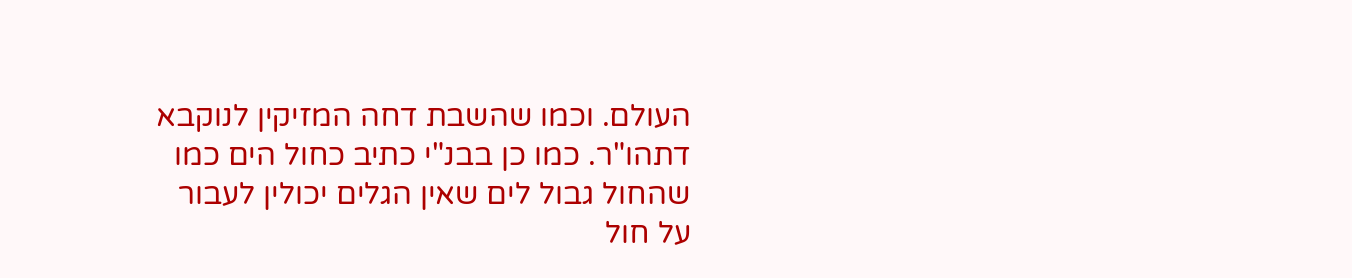העולם. וכמו שהשבת דחה המזיקין לנוקבא דתהו"ר. כמו כן בבנ"י כתיב כחול הים כמו שהחול גבול לים שאין הגלים יכולין לעבור על חול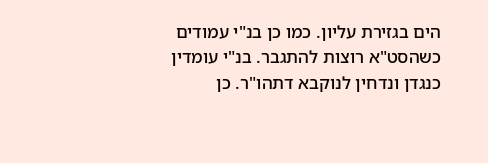הים בגזירת עליון. כמו כן בנ"י עמודים כשהסט"א רוצות להתגבר. בנ"י עומדין כנגדן ונדחין לנוקבא דתהו"ר. כן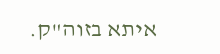איתא בזוה"ק.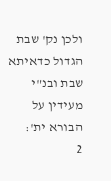ולכן נק' שבת הגדול כדאיתא שבת ובנ"י מעידין על הבורא ית':
2